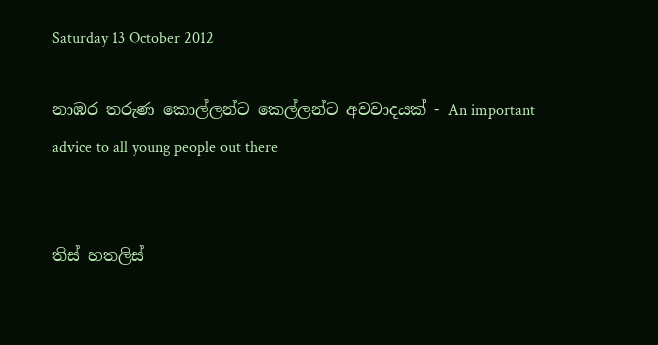Saturday 13 October 2012

නාඹර තරුණ කොල්ලන්ට කෙල්ලන්ට අවවාදයක් - An important advice to all young people out there


තිස් හතලිස්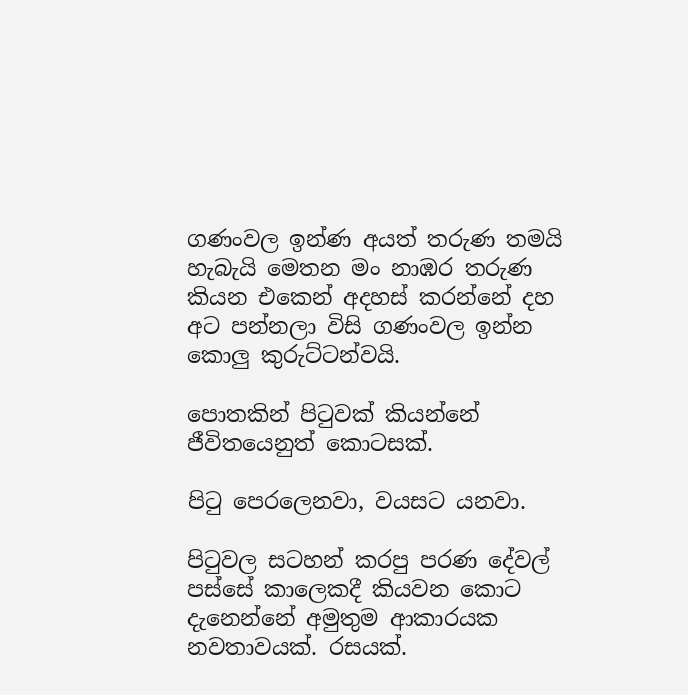ගණංවල ඉන්ණ අයත් තරුණ තමයි හැබැයි මෙතන මං නාඹර තරුණ කියන එකෙන් අදහස් කරන්නේ දහ අට පන්නලා විසි ගණංවල ඉන්න කොලු කුරුට්ටන්වයි.

පොතකින් පිටුවක් කියන්නේ ජීවිතයෙනුත් කොටසක්.

පිටු පෙරලෙනවා, වයසට යනවා.

පිටුවල සටහන් කරපු පරණ දේවල් පස්සේ කාලෙකදී කියවන කොට දැනෙන්නේ අමුතුම ආකාරයක නවතාවයක්. රසයක්.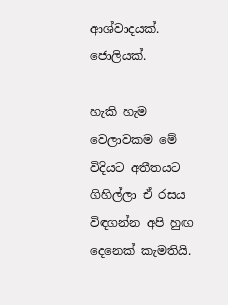ආශ්වාදයක්. ජොලියක්.

හැකි හැම වෙලාවකම මේ විදියට අතීතයට ගිහිල්ලා ඒ රසය විඳගන්න අපි හුඟ දෙනෙක් කැමතියි.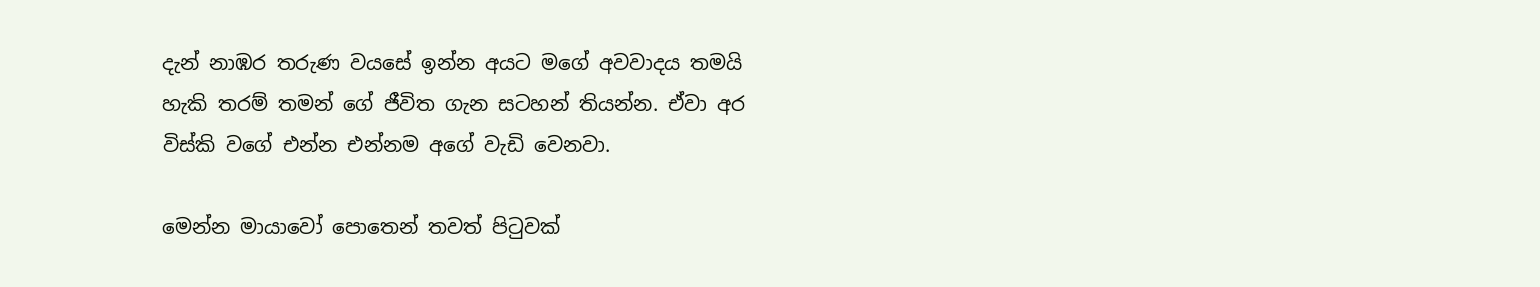දැන් නාඹර තරුණ වයසේ ඉන්න අයට මගේ අවවාදය තමයි හැකි තරම් තමන් ගේ ජීවිත ගැන සටහන් තියන්න. ඒවා අර විස්කි වගේ එන්න එන්නම අගේ වැඩි වෙනවා.

මෙන්න මායාවෝ පොතෙන් තවත් පිටුවක්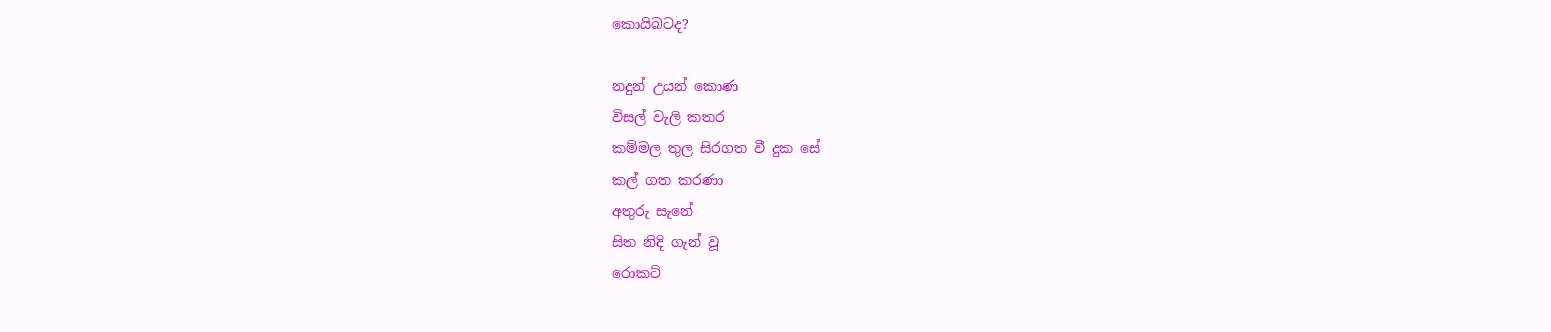කොයිබටද?

නදුන් උයන් කොණ
විසල් වැලි කතර
කම්මල තුල සිරගත වී දුක සේ
කල් ගත කරණා
අතුරු සැනේ
සිත නිදි ගැන් වූ
රොකට්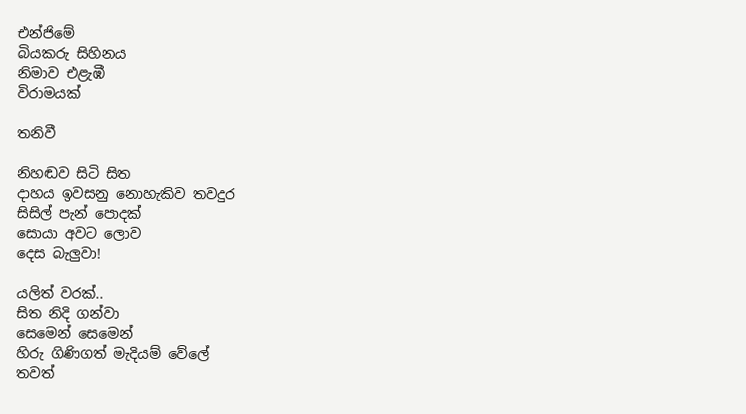එන්ජිමේ
බියකරු සිහිනය
නිමාව එළැඹී
විරාමයක්

තනිවී

නිහඬව සිටි සිත
දාහය ඉවසනු නොහැකිව තවදුර
සිසිල් පැන් පොදක්
සොයා අවට ලොව
දෙස බැලුවා!

යලිත් වරක්..
සිත නිදි ගන්වා
සෙමෙන් සෙමෙන්
හිරු ගිණිගත් මැදියම් වේලේ
තවත්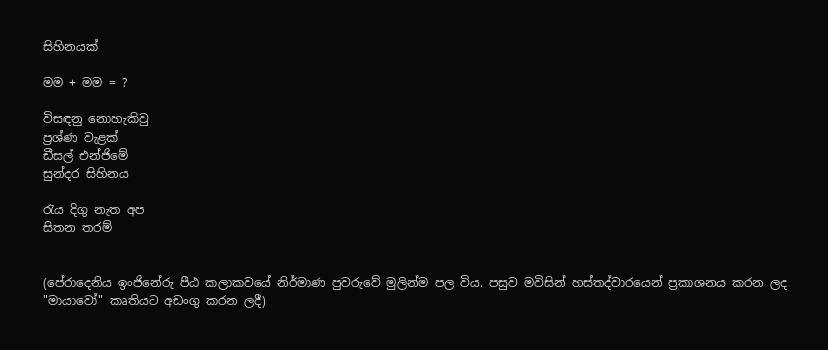සිහිනයක්

මම + මම = ?

විසඳනු නොහැකිවු
ප්‍රශ්ණ වැළක්
ඩීසල් එන්ජිමේ
සුන්දර සිහිනය

රැය දිගු නැත අප
සිතන තරම්


(පේරාදෙනිය ඉංජිනේරු පීඨ කලාකවයේ නිර්මාණ පුවරුවේ මුලින්ම පල විය. පසුව මවිසින් හස්තද්වාරයෙන් ප්‍රකාශනය කරන ලද "මායාවෝ" කෘතියට අඩංගු කරන ලදී)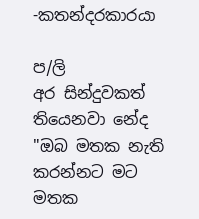-කතන්දරකාරයා

ප/ලි
අර සින්දුවකත් තියෙනවා නේද "ඔබ මතක නැති කරන්නට මට මතක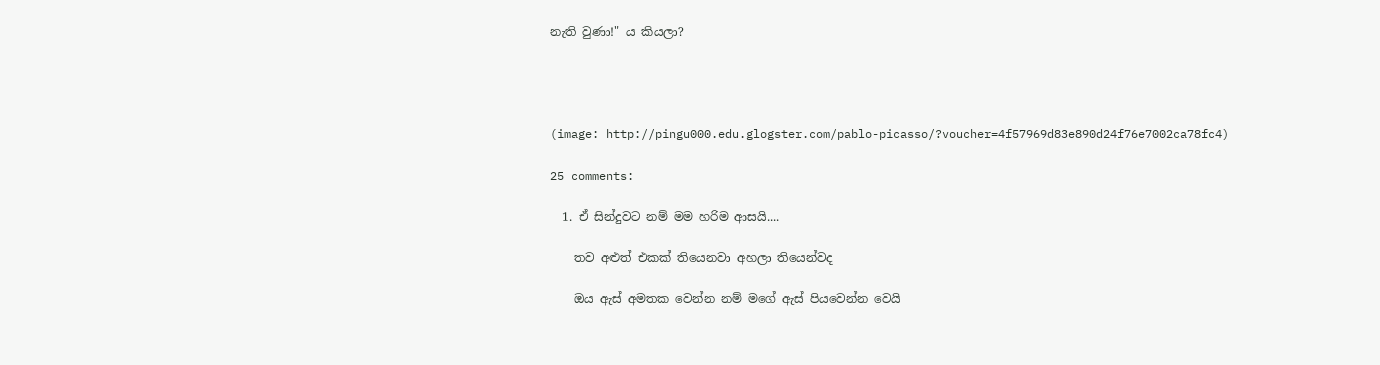නැති වුණා!" ය කියලා?




(image: http://pingu000.edu.glogster.com/pablo-picasso/?voucher=4f57969d83e890d24f76e7002ca78fc4)

25 comments:

  1. ඒ සින්දුවට නම් මම හරිම ආසයි....

    තව අළුත් එකක් තියෙනවා අහලා තියෙන්වද

    ඔය ඇස් අමතක වෙන්න නම් මගේ ඇස් පියවෙන්න වෙයි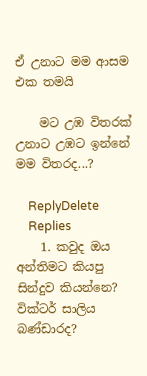ඒ උනාට මම ආසම එක තමයි

    මට උඹ විතරක් උනාට උඹට ඉන්නේ මම විතරද...?

    ReplyDelete
    Replies
    1. කවුද ඔය අන්තිමට කියපු සින්දුව කියන්නෙ? වික්ටර් සාලිය බණ්ඩාරද?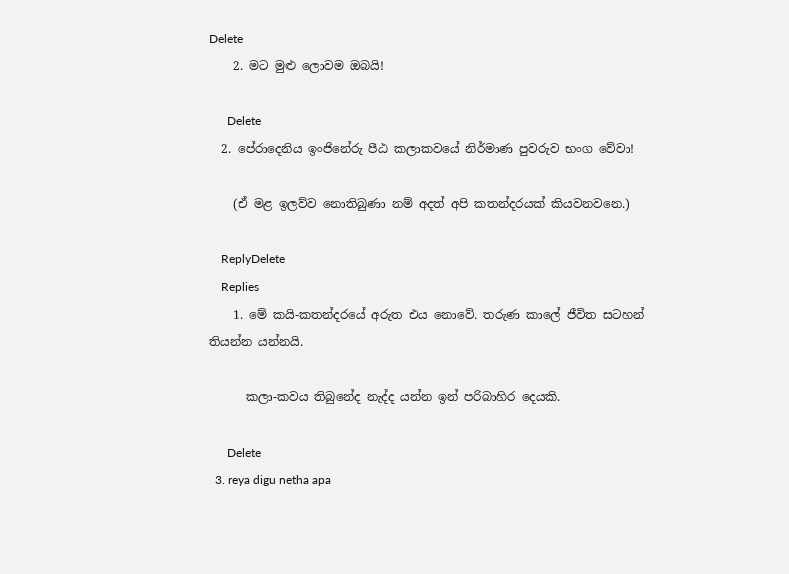Delete
    2. මට මුළු ලොවම ඔබයි!

      Delete
  2. පේරාදෙනිය ඉංජිනේරු පීඨ කලාකවයේ නිර්මාණ පුවරුව භංග වේවා!

    (ඒ මළ ඉලව්ව නොතිබුණා නම් අදත් අපි කතන්දරයක් කියවනවනෙ.)

    ReplyDelete
    Replies
    1. මේ කයි-කතන්දරයේ අරුත එය නොවේ. තරුණ කාලේ ජීවිත සටහන් තියන්න යන්නයි.

      කලා-කවය තිබුනේද නැද්ද යන්න ඉන් පරිබාහිර දෙයකි.

      Delete
  3. reya digu netha apa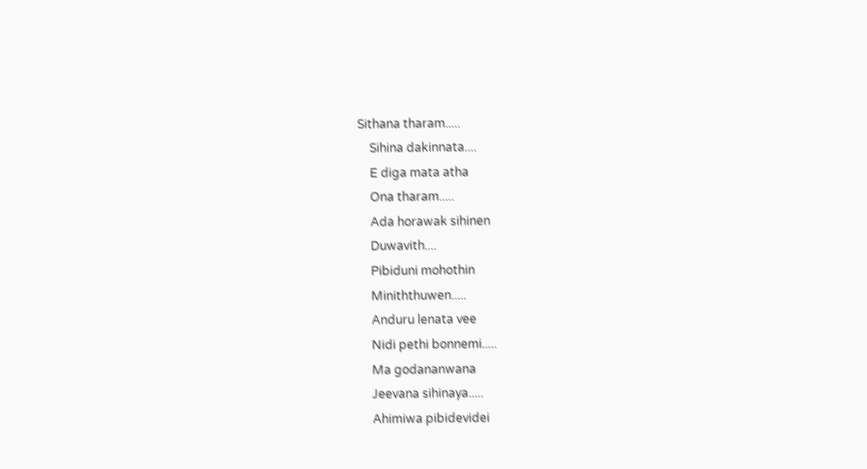Sithana tharam.....
    Sihina dakinnata....
    E diga mata atha
    Ona tharam.....
    Ada horawak sihinen
    Duwavith....
    Pibiduni mohothin
    Miniththuwen.....
    Anduru lenata vee
    Nidi pethi bonnemi.....
    Ma godananwana
    Jeevana sihinaya.....
    Ahimiwa pibidevidei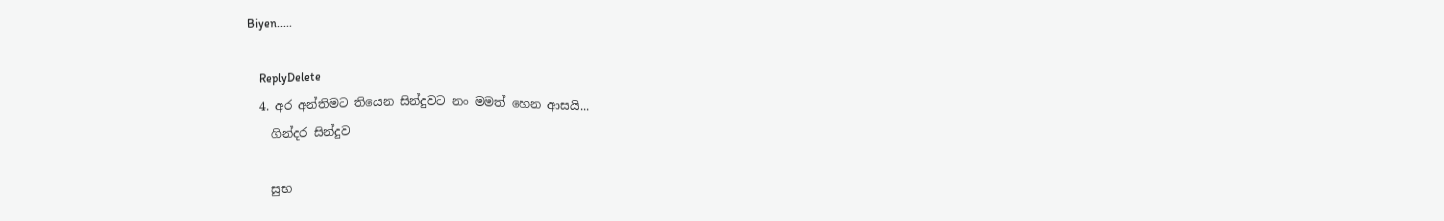Biyen.....

    ReplyDelete
  4. අර අන්තිමට තියෙන සින්දුවට නං මමත් හෙන ආසයි...
    ගින්දර සින්දුව

    සුභ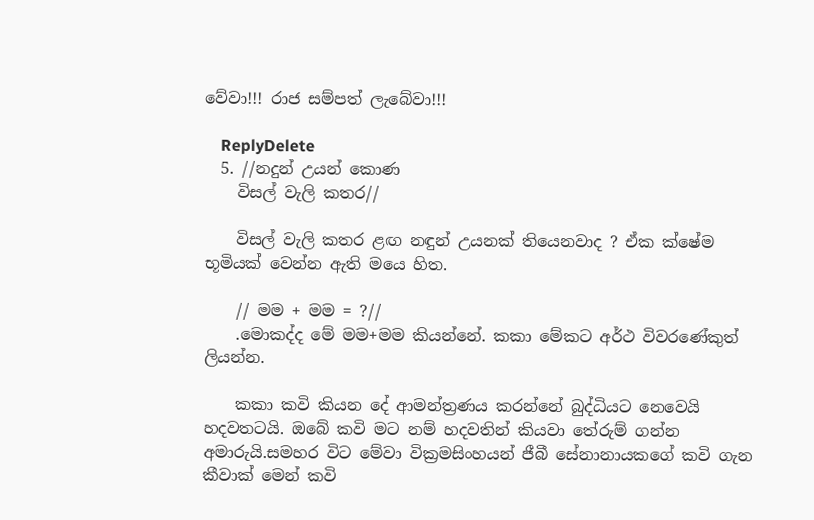වේවා!!! රාජ සම්පත් ලැබේවා!!!

    ReplyDelete
  5. //නදුන් උයන් කොණ
    විසල් වැලි කතර//

    විසල් වැලි කතර ළඟ නඳුන් උයනක් තියෙනවාද ? ඒක ක්ෂේම භූමියක් වෙන්න ඇති මයෙ හිත.

    // මම + මම = ?//
    .මොකද්ද මේ මම+මම කියන්නේ. කකා මේකට අර්ථ විවරණේකුත් ලියන්න.

    කකා කවි කියන දේ ආමන්ත්‍රණය කරන්නේ බුද්ධියට නෙවෙයි හදවතටයි. ඔබේ කවි මට නම් හදවතින් කියවා තේරුම් ගන්න අමාරුයි.සමහර විට මේවා වික්‍රමසිංහයන් ජීබී සේනානායකගේ කවි ගැන කීවාක් මෙන් කවි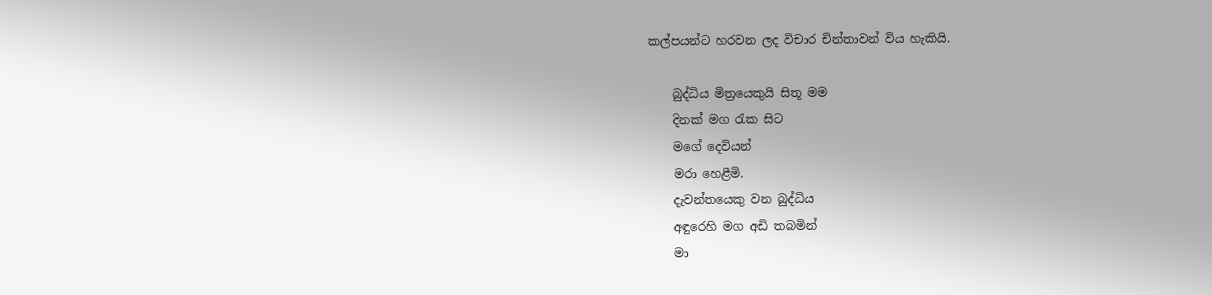කල්පයන්ට හරවන ලද විචාර චින්තාවන් විය හැකියි.

    බුද්ධිය මිත්‍රයෙකුයි සිතූ මම
    දිනක් මග රැක සිට
    මගේ දෙවියන්
    මරා හෙළීමි.
    දැවන්තයෙකු වන බුද්ධිය
    අඳුරෙහි මග අඩි තබමින්
    මා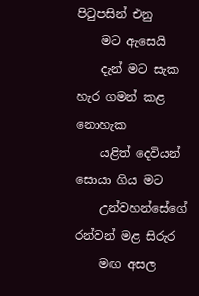පිටුපසින් එනු
    මට ඇසෙයි
    දැන් මට සැක හැර ගමන් කළ නොහැක
    යළිත් දෙවියන් සොයා ගිය මට
    උන්වහන්සේගේ රන්වන් මළ සිරුර
    මඟ අසල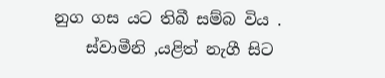නුග ගස යට තිබී සම්බ විය .
    ස්වාමීනි ,යළිත් නැගී සිට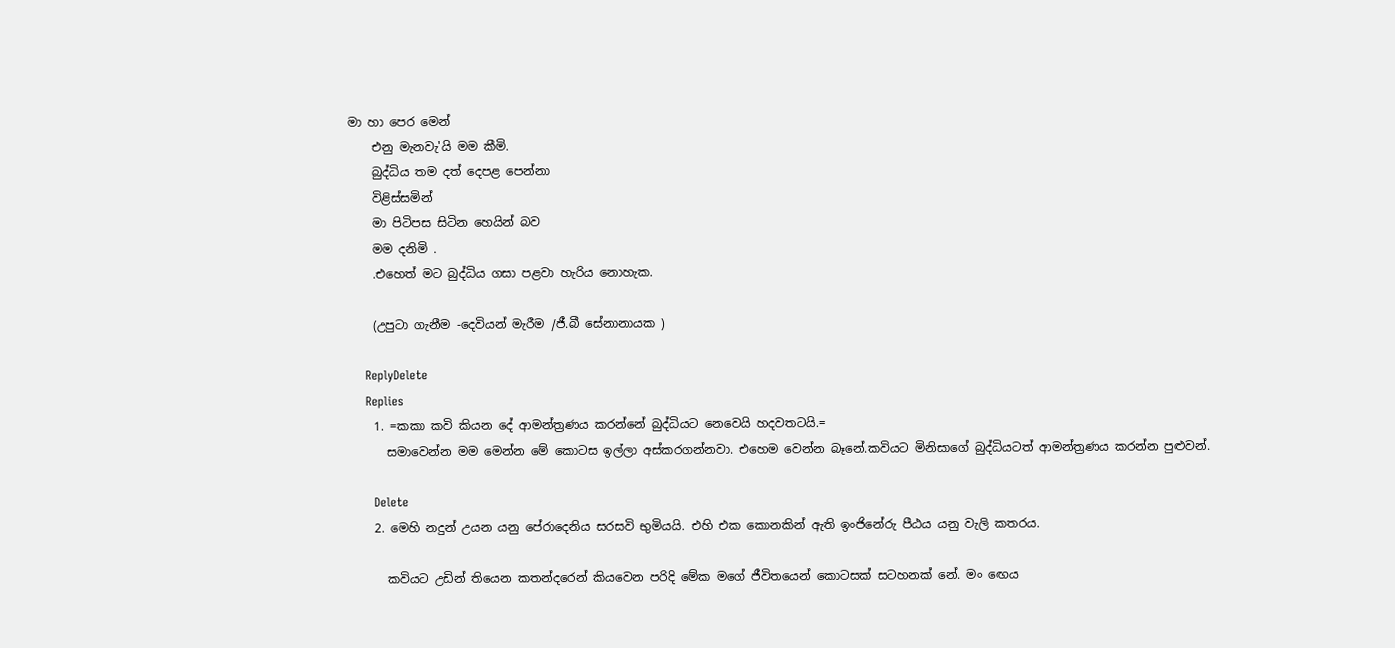මා හා පෙර මෙන්
    එනු මැනවැ'යි මම කීමි.
    බුද්ධිය තම දත් දෙපළ පෙන්නා
    විළිස්සමින්
    මා පිටිපස සිටින හෙයින් බව
    මම දනිමි .
    .එහෙත් මට බුද්ධිය ගසා පළවා හැරිය නොහැක.

    (උපුටා ගැනීම -දෙවියන් මැරීම /ජී.බී සේනානායක )

    ReplyDelete
    Replies
    1. =කකා කවි කියන දේ ආමන්ත්‍රණය කරන්නේ බුද්ධියට නෙවෙයි හදවතටයි.=
      සමාවෙන්න මම මෙන්න මේ කොටස ඉල්ලා අස්කරගන්නවා. එහෙම වෙන්න බෑනේ.කවියට මිනිසාගේ බුද්ධියටත් ආමන්ත්‍රණය කරන්න පුළුවන්.

      Delete
    2. මෙහි නදුන් උයන යනු පේරාදෙනිය සරසවි භුමියයි. එහි එක කොනකින් ඇති ඉංජිනේරු පීඨය යනු වැලි කතරය.

      කවියට උඩින් තියෙන කතන්දරෙන් කියවෙන පරිදි මේක මගේ ජීවිතයෙන් කොටසක් සටහනක් නේ. මං ඟෙය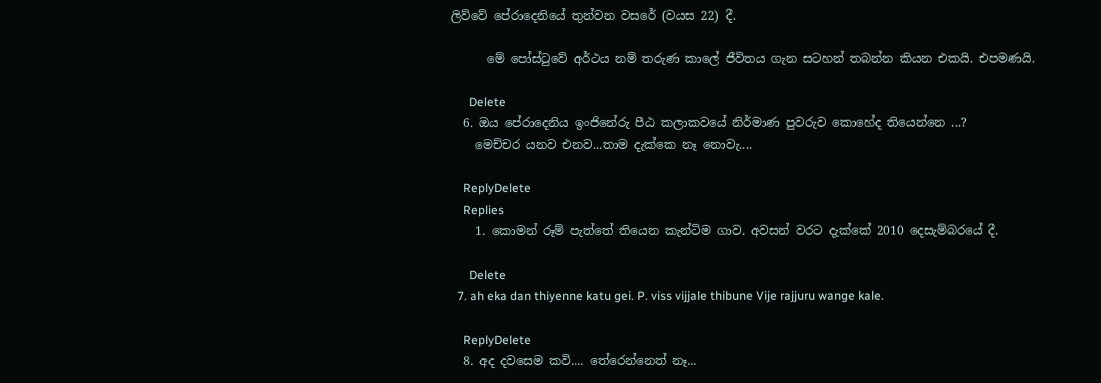ලිව්වේ පේරාදෙනියේ තුන්වන වසරේ (වයස 22) දී.

      මේ පෝස්ටුවේ අර්ථය නම් තරුණ කාලේ ජීවිතය ගැන සටහන් තබන්න කියන එකයි. එපමණයි.

      Delete
  6. ඔය පේරාදෙනිය ඉංජිනේරු පීඨ කලාකවයේ නිර්මාණ පුවරුව කොහේද තියෙන්නෙ ...?
    මෙච්චර යනව එනව...තාම දැක්කෙ නෑ නොවැ....

    ReplyDelete
    Replies
    1. කොමන් රූම් පැත්තේ තියෙන කැන්ටිම ගාව. අවසන් වරට දැක්කේ 2010 දෙසැම්බරයේ දී.

      Delete
  7. ah eka dan thiyenne katu gei. P. viss vijjale thibune Vije rajjuru wange kale.

    ReplyDelete
  8. අද දවසෙම කවි.... තේරෙන්නෙත් නෑ...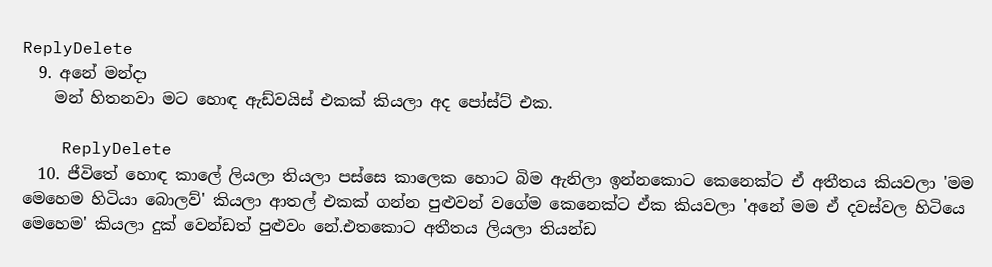ReplyDelete
  9. අනේ මන්දා
    මන් හිතනවා මට හොඳ ඇඩ්වයිස් එකක් කියලා අද පෝස්ට් එක.

    ReplyDelete
  10. ජීවිතේ හොඳ කාලේ ලියලා තියලා පස්සෙ කාලෙක හොට බිම ඇනිලා ඉන්නකොට කෙනෙක්ට ඒ අතීතය කියවලා 'මම මෙහෙම හිටියා බොලව්' කියලා ආතල් එකක් ගන්න පුළුවන් වගේම කෙනෙක්ට ඒක කියවලා 'අනේ මම ඒ දවස්වල හිටියෙ මෙහෙම' කියලා දුක් වෙන්ඩත් පුළුවං නේ.එතකොට අතීතය ලියලා තියන්ඩ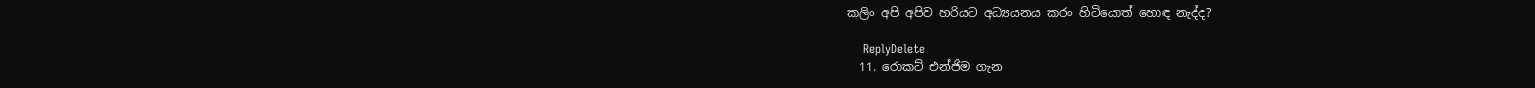කලිං අපි අපිව හරියට අධ්‍යයනය කරං හිටියොත් හොඳ නැද්ද?

    ReplyDelete
  11. රොකට් එන්ජිම ගැන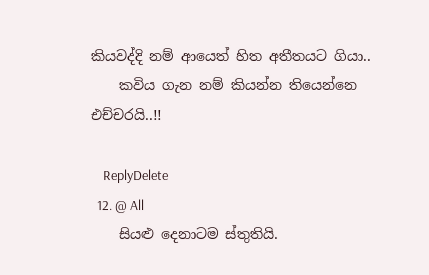කියවද්දි නම් ආයෙත් හිත අතීතයට ගියා..
    කවිය ගැන නම් කියන්න තියෙන්නෙ එච්චරයි..!!

    ReplyDelete
  12. @ All
    සියළු දෙනාටම ස්තුතියි.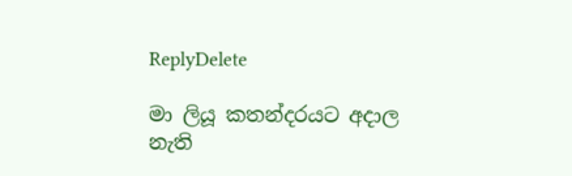ReplyDelete

මා ලියූ කතන්දරයට අදාල නැති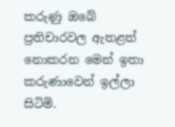කරුණු ඔබේ ප්‍රතිචාරවල ඇතළත් නොකරන මෙන් ඉතා කරුණාවෙන් ඉල්ලා සිටිමි.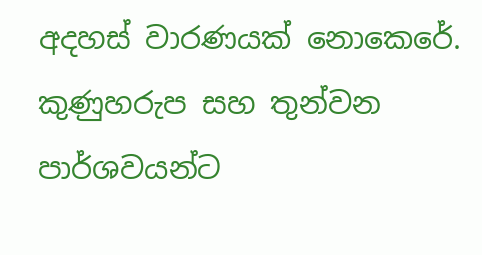අදහස් වාරණයක් නොකෙරේ. කුණුහරුප සහ තුන්වන පාර්ශවයන්ට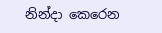නින්දා කෙරෙන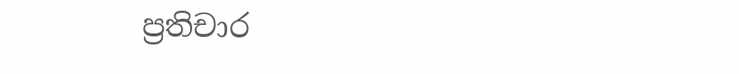ප්‍රතිචාර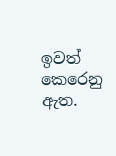ඉවත් කෙරෙනු ඇත.